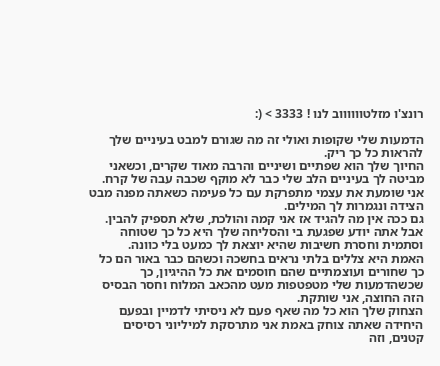רונצ'ו מזלטווווווב לנו ! 3333 > (:

הדמעות שלי שקופות ואולי זה מה שגורם למבט בעיניים שלך להראות כל כך ריק.
החיוך שלך הוא שפתיים ושיניים והרבה מאוד שקרים, וכשאני מביטה לך בעיניים הלב שלי כבר לא מוקף שכבה עבה של קרח.
אני שומעת את עצמי מתפרקת עם כל פעימה כשאתה מפנה מבט הצידה ונגמרות לך המילים.
גם ככה אין מה להגיד אז אני קמה והולכת, שלא תספיק להבין. אבל אתה יודע שפגעת בי והסליחה שלך היא כל כך שטוחה וסתמית וחסרת חשיבות שהיא יוצאת לך כמעט בלי כוונה.
האמת היא צללים בלתי נראים בחשכה וכשהם כבר באור הם כל כך שחורים ועוצמתיים שהם חוסמים את כל ההיגיון, כך שכשהדמעות שלי מטפטפות מעט מהכאב המלוח וחסר הבסיס הזה החוצה, אני שותקת.
הצחוק שלך הוא כל מה שאף פעם לא ניסיתי לדמיין ובפעם היחידה שאתה צוחק באמת אני מתרסקת למיליוני רסיסים קטנים, וזה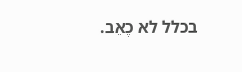בכלל לא כֶאֵב.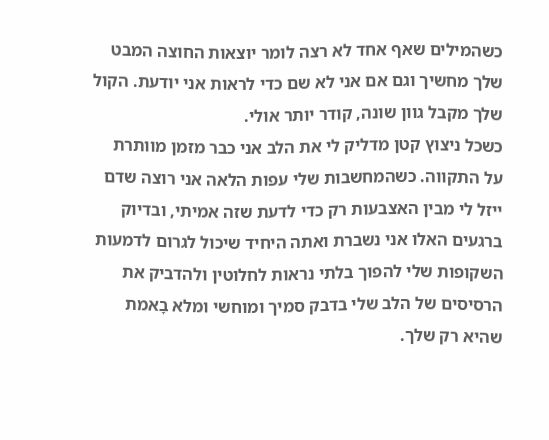כשהמילים שאף אחד לא רצה לומר יוצאות החוצה המבט שלך מחשיך וגם אם אני לא שם כדי לראות אני יודעת. הקול שלך מקבל גוון שונה, קודר יותר אולי.
כשכל ניצוץ קטן מדליק לי את הלב אני כבר מזמן מוותרת על התקווה. כשהמחשבות שלי עפות הלאה אני רוצה שדם ייזל לי מבין האצבעות רק כדי לדעת שזה אמיתי, ובדיוק ברגעים האלו אני נשברת ואתה היחיד שיכול לגרום לדמעות השקופות שלי להפוך בלתי נראות לחלוטין ולהדביק את הרסיסים של הלב שלי בדבק סמיך ומוחשי ומלא בָאמת שהיא רק שלך.